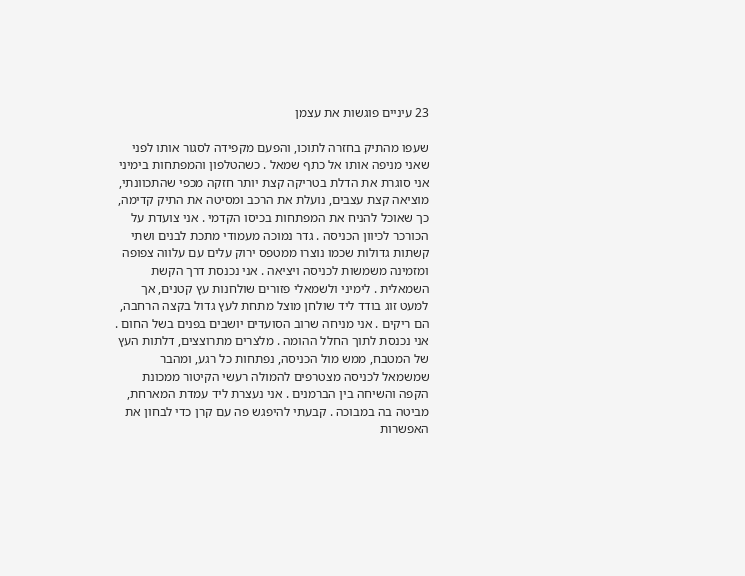23 עיניים פוגשות את עצמן

שעפו מהתיק בחזרה לתוכו, והפעם מקפידה לסגור אותו לפני שאני מניפה אותו אל כתף שמאל . כשהטלפון והמפתחות בימיני אני סוגרת את הדלת בטריקה קצת יותר חזקה מכפי שהתכוונתי, מוציאה קצת עצבים, נועלת את הרכב ומסיטה את התיק קדימה, כך שאוכל להניח את המפתחות בכיסו הקדמי . אני צועדת על הכורכר לכיוון הכניסה . גדר נמוכה מעמודי מתכת לבנים ושתי קשתות גדולות שכמו נוצרו ממטפס ירוק עלים עם עלווה צפופה ומזמינה משמשות לכניסה ויציאה . אני נכנסת דרך הקשת השמאלית . לימיני ולשמאלי פזורים שולחנות עץ קטנים, אך למעט זוג בודד ליד שולחן מוצל מתחת לעץ גדול בקצה הרחבה, הם ריקים . אני מניחה שרוב הסועדים יושבים בפנים בשל החום . אני נכנסת לתוך החלל ההומה . מלצרים מתרוצצים, דלתות העץ של המטבח, ממש מול הכניסה, נפתחות כל רגע, ומהבר שמשמאל לכניסה מצטרפים להמולה רעשי הקיטור ממכונת הקפה והשיחה בין הברמנים . אני נעצרת ליד עמדת המארחת, מביטה בה במבוכה . קבעתי להיפגש פה עם קרן כדי לבחון את האפשרות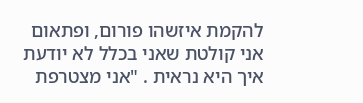להקמת איזשהו פורום, ופתאום אני קולטת שאני בכלל לא יודעת איך היא נראית . "אני מצטרפת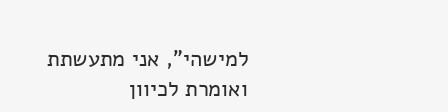למישהי", אני מתעשתת ואומרת לכיוון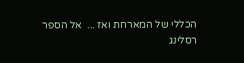הכללי של המארחת ואז ...  אל הספר
רסלינג